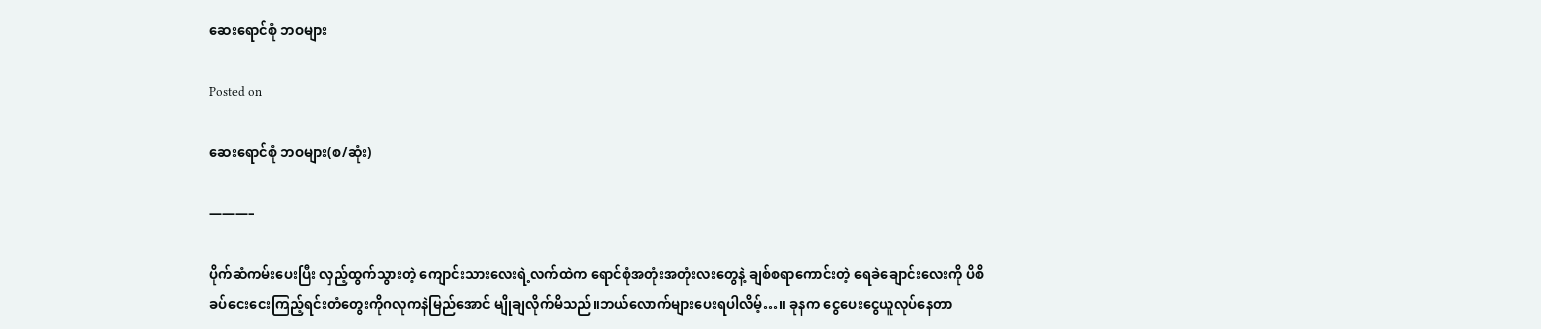ဆေးရောင်စုံ ဘဝများ

Posted on

ဆေးရောင်စုံ ဘဝများ(စ/ဆုံး)

———–

ပိုက်ဆံကမ်းပေးပြီး လှည့်ထွက်သွားတဲ့ ကျောင်းသားလေးရဲ့လက်ထဲက ရောင်စုံအတုံးအတုံးလးတွေနဲ့ ချစ်စရာကောင်းတဲ့ ရေခဲချောင်းလေးကို ပိစိ ခပ်ငေးငေးကြည့်ရင်းတံတွေးကိုဂလုကနဲမြည်အောင် မျိုချလိုက်မိသည်။ဘယ်လောက်များပေးရပါလိမ့်…။ ခုနက ငွေပေးငွေယူလုပ်နေတာ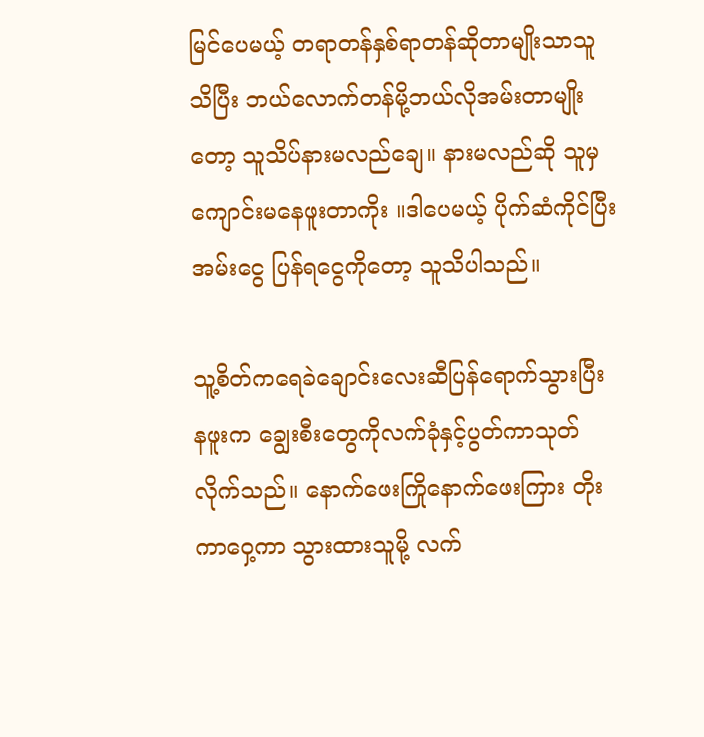မြင်ပေမယ့် တရာတန်နှစ်ရာတန်ဆိုတာမျိုးသာသူသိပြီး ဘယ်လောက်တန်မို့ဘယ်လိုအမ်းတာမျိုးတော့ သူသိပ်နားမလည်ချေ။ နားမလည်ဆို သူမှကျောင်းမနေဖူးတာကိုး ။ဒါပေမယ့် ပိုက်ဆံကိုင်ပြီး အမ်းငွေ ပြန်ရငွေကိုတော့ သူသိပါသည်။

သူ့စိတ်ကရေခဲချောင်းလေးဆီပြန်ရောက်သွားပြီး နဖူးက ချွေးစီးတွေကိုလက်ခုံနှင့်ပွတ်ကာသုတ်လိုက်သည်။ နောက်ဖေးကြိုနောက်ဖေးကြား တိုးကာဝှေ့ကာ သွားထားသူမို့ လက်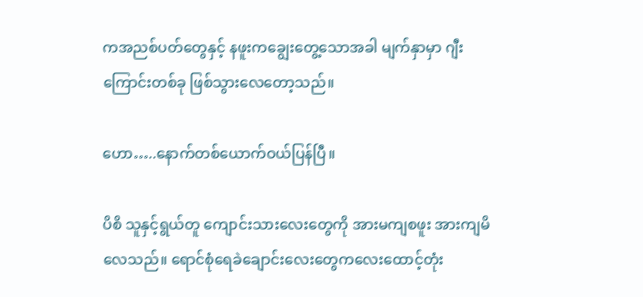ကအညစ်ပတ်တွေနှင့် နဖူးကချွေးတွေ့သောအခါ မျက်နှာမှာ ဂျီးကြောင်းတစ်ခု ဖြစ်သွားလေတော့သည်။

ဟော…..နောက်တစ်ယောက်ဝယ်ပြန်ပြီ။

ပိစိ သူနှင့်ရွယ်တူ ကျောင်းသားလေးတွေကို အားမကျစဖူး အားကျမိလေသည်။ ရောင်စုံရေခဲချောင်းလေးတွေကလေးထောင့်တုံး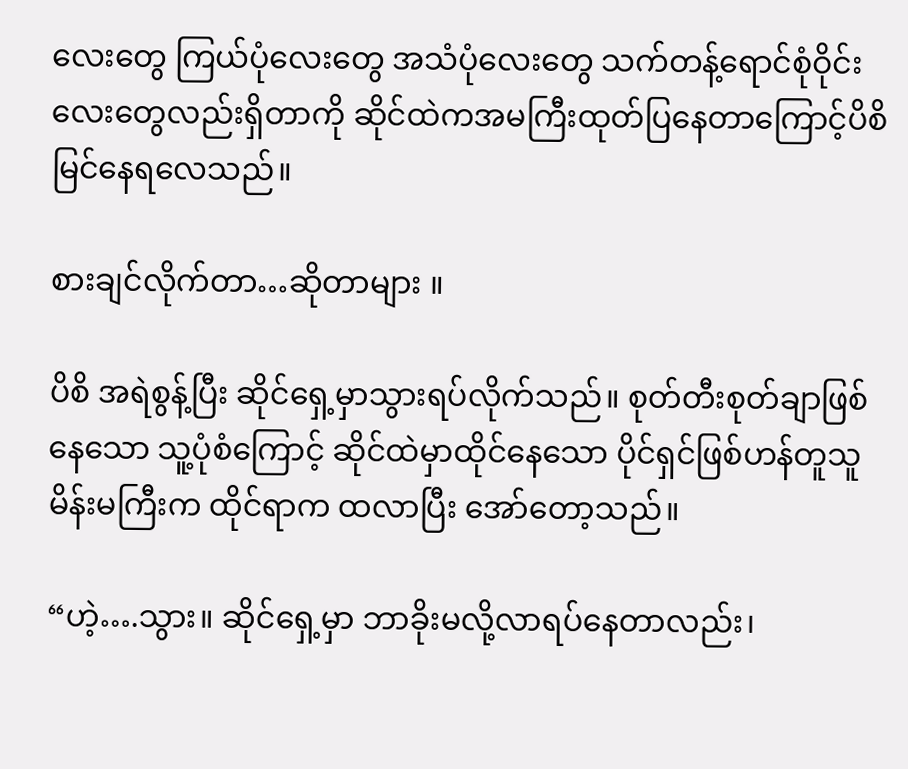လေးတွေ ကြယ်ပုံလေးတွေ အသံပုံလေးတွေ သက်တန့်ရောင်စုံဝိုင်းလေးတွေလည်းရှိတာကို ဆိုင်ထဲကအမကြီးထုတ်ပြနေတာကြောင့်ပိစိမြင်နေရလေသည်။

စားချင်လိုက်တာ…ဆိုတာများ ။

ပိစိ အရဲစွန့်ပြီး ဆိုင်ရှေ့မှာသွားရပ်လိုက်သည်။ စုတ်တီးစုတ်ချာဖြစ်နေသော သူ့ပုံစံကြောင့် ဆိုင်ထဲမှာထိုင်နေသော ပိုင်ရှင်ဖြစ်ဟန်တူသူမိန်းမကြီးက ထိုင်ရာက ထလာပြီး အော်တော့သည်။

“ဟဲ့….သွား။ ဆိုင်ရှေ့မှာ ဘာခိုးမလို့လာရပ်နေတာလည်း၊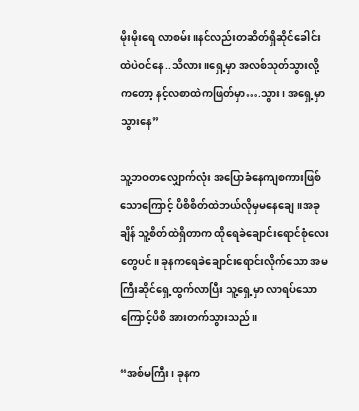မိုးမိုးရေ လာစမ်း။နင်လည်းတဆိတ်ရှိဆိုင်ခေါင်းထဲပဲဝင်နေ..သိလား။ရှေ့မှာ အလစ်သုတ်သွားလို့ကတော့ နင့်လစာထဲကဖြတ်မှာ….သွား၊ အရှေ့မှာသွားနေ”

သူ့ဘဝတလျှောက်လုံး အပြောခံနေကျစကားဖြစ်သောကြောင့် ပိစိစိတ်ထဲဘယ်လိုမှမနေချေ။အခုချိန် သူ့စိတ်ထဲရှိတာက ထိုရေခဲချောင်းရောင်စုံလေးတွေပင်။ ခုနကရေခဲချောင်းရောင်းလိုက်သော အမကြီးဆိုင်ရှေ့ထွက်လာပြီး သူ့ရှေ့မှာ လာရပ်သောကြောင့်ပိစိ အားတက်သွားသည်။

“အစ်မကြီး၊ ခုနက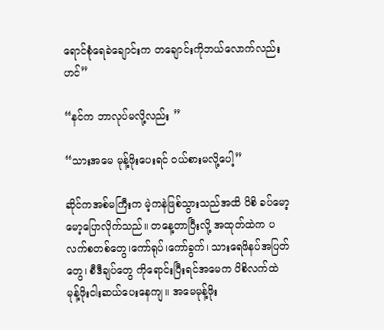ရောင်စုံရေခဲချောင်းက တချောင်းကိုဘယ်လောက်လည်းဟင်”

“နင်က ဘာလုပ်မလို့လည်း ”

“သားအမေ မုန့်ဖိုးပေးရင် ဝယ်စားမလို့ပေါ့”

ဆိုင်ကအစ်မကြီးက မဲ့ကနဲဖြစ်သွားသည်အထိ ပိစိ ခပ်မော့မော့ပြောလိုက်သည်။ တနေ့တာပြီးလို့ အထုတ်ထဲက ပလက်စတစ်တွေ၊ကော်ရုပ်၊ကော်ခွက်၊ သားရေဖိနပ်အပြတ်တွေ၊ စီဒီချပ်တွေ ကိုရောင်းပြီးရင်အမေက ပိစိလက်ထဲ မုန့်ဖိုးငါးဆယ်ပေးနေကျ။ အမေမုန့်ဖိုး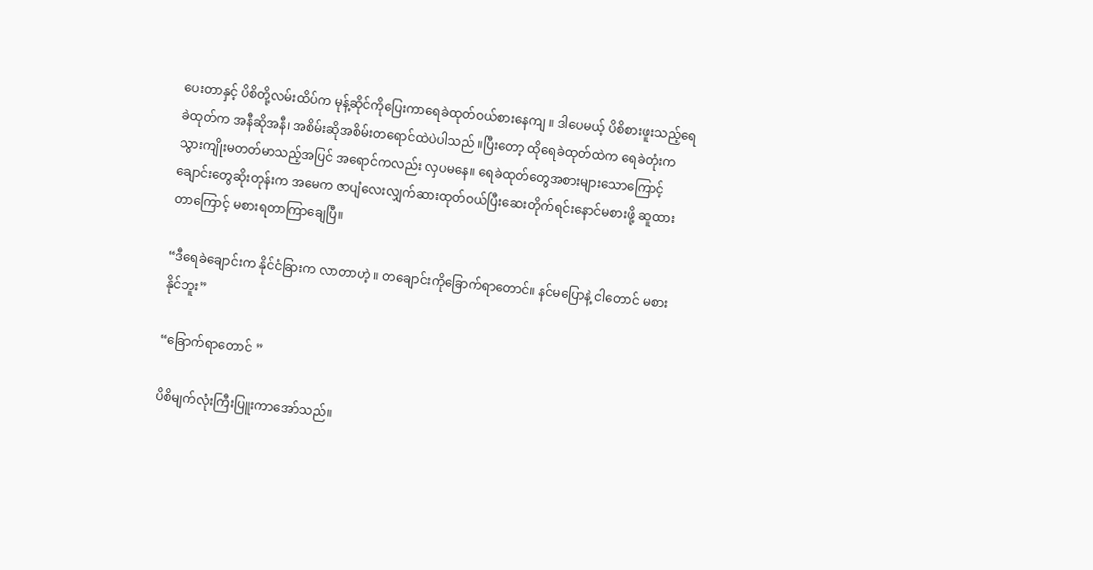ပေးတာနှင့် ပိစိတို့လမ်းထိပ်က မုန့်ဆိုင်ကိုပြေးကာရေခဲထုတ်ဝယ်စားနေကျ ။ ဒါပေမယ့် ပိစိစားဖူးသည့်ရေခဲထုတ်က အနီဆိုအနီ၊ အစိမ်းဆိုအစိမ်းတရောင်ထဲပဲပါသည် ။ပြီးတော့ ထိုရေခဲထုတ်ထဲက ရေခဲတုံးက သွားကျိုးမတတ်မာသည့်အပြင် အရောင်ကလည်း လှပမနေ။ ရေခဲထုတ်တွေအစားများသောကြောင့်ချောင်းတွေဆိုးတုန်းက အမေက ဇာပျံလေးလျှက်ဆားထုတ်ဝယ်ပြီးဆေးတိုက်ရင်းနောင်မစားဖို့ ဆူထားတာကြောင့် မစားရတာကြာချေပြီ။

“ဒီရေခဲချောင်းက နိုင်ငံခြားက လာတာဟဲ့ ။ တချောင်းကိုခြောက်ရာတောင်။ နင်မပြောနဲ့ ငါတောင် မစားနိုင်ဘူး”

“ခြောက်ရာတောင် ”

ပိစိမျက်လုံးကြီးပြူးကာအော်သည်။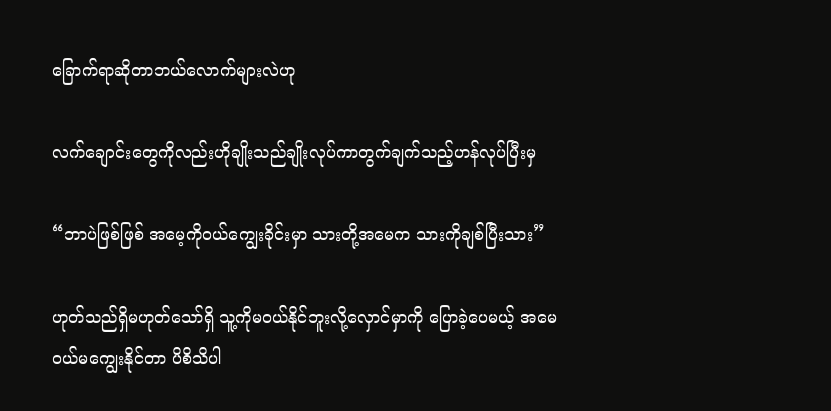ခြောက်ရာဆိုတာဘယ်လောက်များလဲဟု

လက်ချောင်းတွေကိုလည်းဟိုချိုးသည်ချိုးလုပ်ကာတွက်ချက်သည့်ဟန်လုပ်ပြီးမှ

“ဘာပဲဖြစ်ဖြစ် အမေ့ကိုဝယ်ကျွေးခိုင်းမှာ သားတို့အမေက သားကိုချစ်ပြီးသား”

ဟုတ်သည်ရှိမဟုတ်သော်ရှိ သူ့ကိုမဝယ်နိုင်ဘူးလို့လှောင်မှာကို ပြောခဲ့ပေမယ့် အမေဝယ်မကျွေးနိုင်တာ ပိစိသိပါ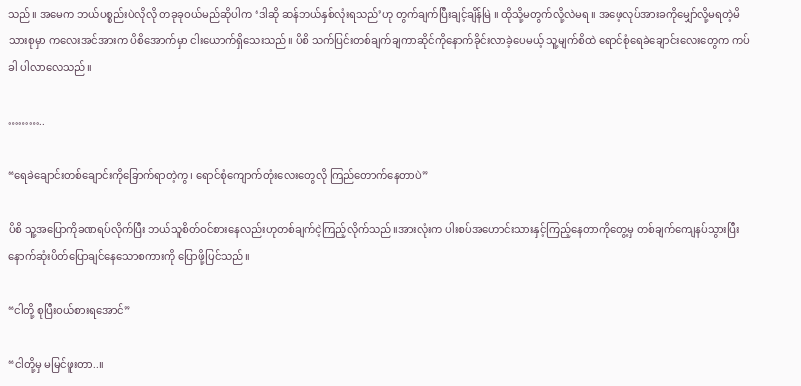သည်။ အမေက ဘယ်ပစ္စည်းပဲလိုလို တခုခုဝယ်မည်ဆိုပါက ‘ဒါဆို ဆန်ဘယ်နှစ်လုံးရသည်’ဟု တွက်ချက်ပြီးချင့်ချိန်မြဲ ။ ထိုသို့မတွက်လို့လဲမရ ။ အဖေ့လုပ်အားခကိုမျှော်လို့မရတဲ့မိသားစုမှာ ကလေးအင်အားက ပိစိအောက်မှာ ငါးယောက်ရှိသေးသည်။ ပိစိ သက်ပြင်းတစ်ချက်ချကာဆိုင်ကိုနောက်ခိုင်းလာခဲ့ပေမယ့် သူ့မျက်စိထဲ ရောင်စုံရေခဲချောင်းလေးတွေက ကပ်ခါ ပါလာလေသည်။

………..

“ရေခဲချောင်းတစ်ချောင်းကိုခြောက်ရာတဲ့ကွ၊ ရောင်စုံကျောက်တုံးလေးတွေလို ကြည်တောက်နေတာပဲ”

ပိစိ သူ့အပြောကိုခဏရပ်လိုက်ပြီး ဘယ်သူစိတ်ဝင်စားနေလည်းဟုတစ်ချက်ငဲ့ကြည့်လိုက်သည်။အားလုံးက ပါးစပ်အဟောင်းသားနှင့်ကြည့်နေတာကိုတွေ့မှ တစ်ချက်ကျေနပ်သွားပြီး နောက်ဆုံးပိတ်ပြောချင်နေသောစကားကို ပြောဖို့ပြင်သည်။

“ငါတို့ စုပြီးဝယ်စားရအောင်”

“ငါတို့မှ မမြင်ဖူးတာ..။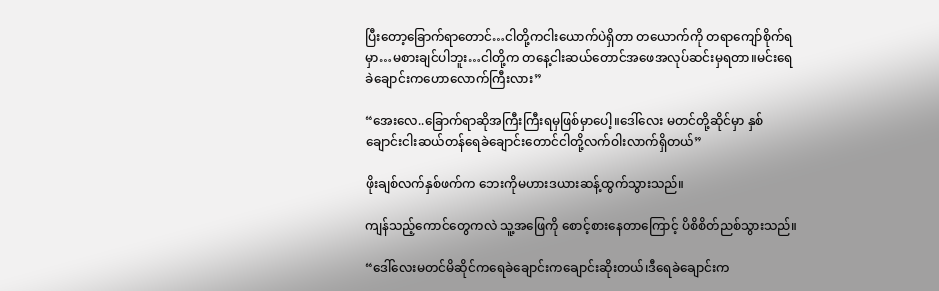ပြီးတော့ခြောက်ရာတောင်…ငါတို့ကငါးယောက်ပဲရှိတာ တယောက်ကို တရာကျော်စိုက်ရမှာ…မစားချင်ပါဘူး…ငါတို့က တနေ့ငါးဆယ်တောင်အဖေအလုပ်ဆင်းမှရတာ။မင်းရေခဲချောင်းကဟောလောက်ကြီးလား”

“အေးလေ..ခြောက်ရာဆိုအကြီးကြီးရမှဖြစ်မှာပေါ့။ဒေါ်လေး မတင်တို့ဆိုင်မှာ နှစ်ချောင်းငါးဆယ်တန်ရေခဲချောင်းတောင်ငါတို့လက်ဝါးလာက်ရှိတယ်”

ဖိုးချစ်လက်နှစ်ဖက်က ဘေးကိုမဟားဒယားဆန့်ထွက်သွားသည်။

ကျန်သည့်ကောင်တွေကလဲ သူ့အဖြေကို စောင့်စားနေတာကြောင့် ပိစိစိတ်ညစ်သွားသည်။

“ဒေါ်လေးမတင်မိဆိုင်ကရေခဲချောင်းကချောင်းဆိုးတယ်၊ဒီရေခဲချောင်းက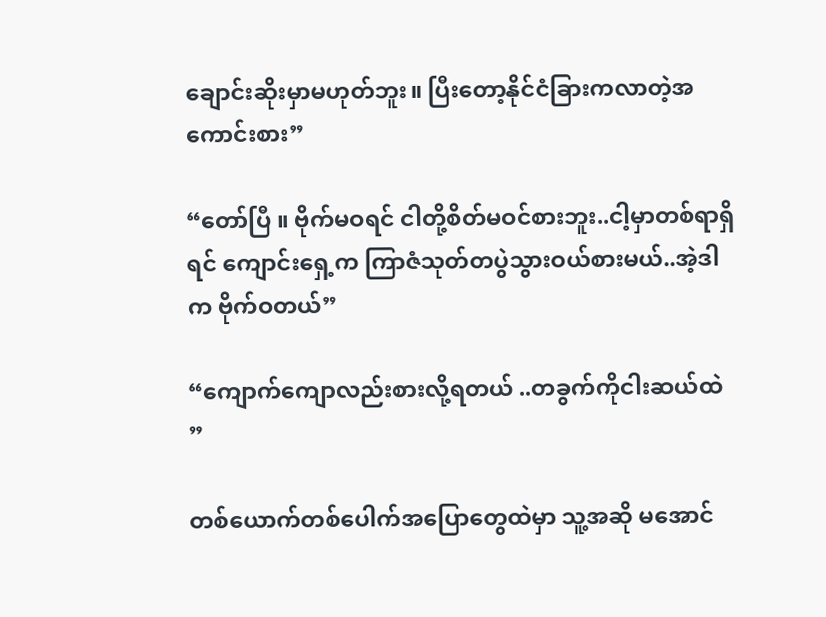ချောင်းဆိုးမှာမဟုတ်ဘူး။ ပြီးတော့နိုင်ငံခြားကလာတဲ့အကောင်းစား”

“တော်ပြီ ။ ဗိုက်မဝရင် ငါတို့စိတ်မဝင်စားဘူး..ငါ့မှာတစ်ရာရှိရင် ကျောင်းရှေ့က ကြာဇံသုတ်တပွဲသွားဝယ်စားမယ်..အဲ့ဒါက ဗိုက်ဝတယ်”

“ကျောက်ကျောလည်းစားလို့ရတယ် ..တခွက်ကိုငါးဆယ်ထဲ ”

တစ်ယောက်တစ်ပေါက်အပြောတွေထဲမှာ သူ့အဆို မအောင်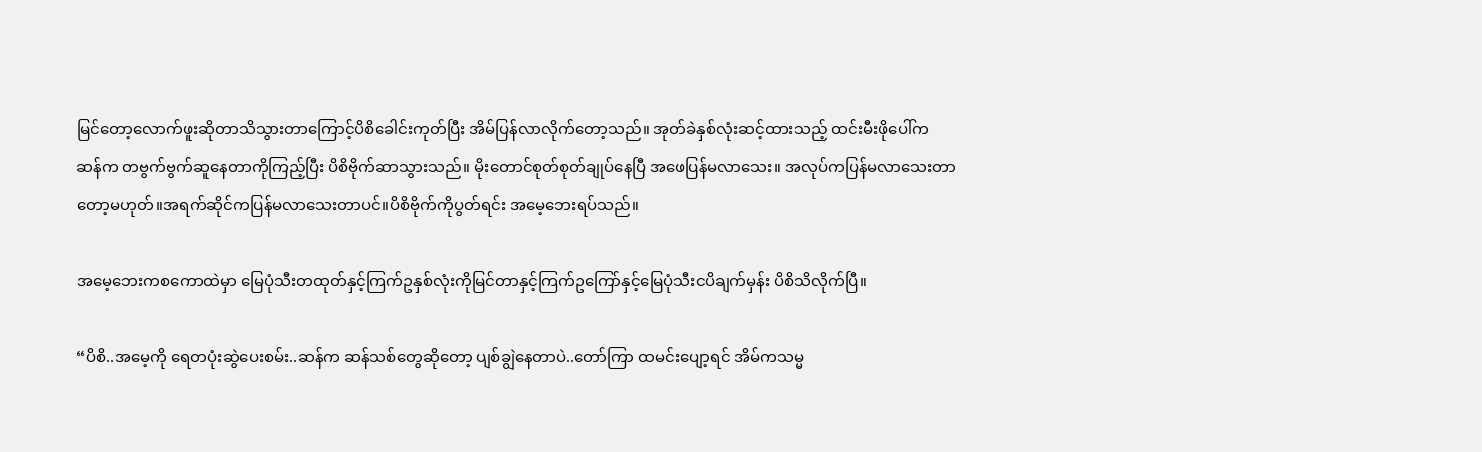မြင်တော့လောက်ဖူးဆိုတာသိသွားတာကြောင့်ပိစိခေါင်းကုတ်ပြီး အိမ်ပြန်လာလိုက်တော့သည်။ အုတ်ခဲနှစ်လုံးဆင့်ထားသည့် ထင်းမီးဖိုပေါ်က ဆန်က တဗွက်ဗွက်ဆူနေတာကိုကြည့်ပြီး ပိစိဗိုက်ဆာသွားသည်။ မိုးတောင်စုတ်စုတ်ချုပ်နေပြီ အဖေပြန်မလာသေး။ အလုပ်ကပြန်မလာသေးတာတော့မဟုတ်။အရက်ဆိုင်ကပြန်မလာသေးတာပင်။ပိစိဗိုက်ကိုပွတ်ရင်း အမေ့ဘေးရပ်သည်။

အမေ့ဘေးကစကောထဲမှာ မြေပုံသီးတထုတ်နှင့်ကြက်ဥနှစ်လုံးကိုမြင်တာနှင့်ကြက်ဥကြော်နှင့်မြေပုံသီးငပိချက်မှန်း ပိစိသိလိုက်ပြီ။

“ပိစိ..အမေ့ကို ရေတပုံးဆွဲပေးစမ်း..ဆန်က ဆန်သစ်တွေဆိုတော့ ပျစ်ချွဲနေတာပဲ..တော်ကြာ ထမင်းပျော့ရင် အိမ်ကသမ္မ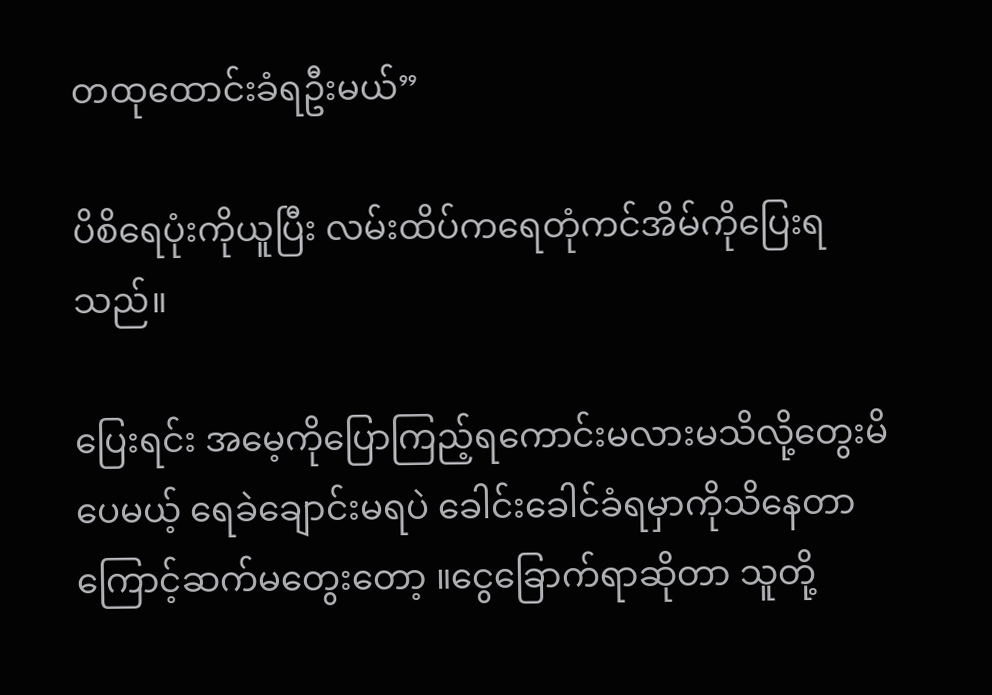တထုထောင်းခံရဦးမယ်”

ပိစိရေပုံးကိုယူပြီး လမ်းထိပ်ကရေတုံကင်အိမ်ကိုပြေးရသည်။

ပြေးရင်း အမေ့ကိုပြောကြည့်ရကောင်းမလားမသိလို့တွေးမိပေမယ့် ရေခဲချောင်းမရပဲ ခေါင်းခေါင်ခံရမှာကိုသိနေတာကြောင့်ဆက်မတွေးတော့ ။ငွေခြောက်ရာဆိုတာ သူတို့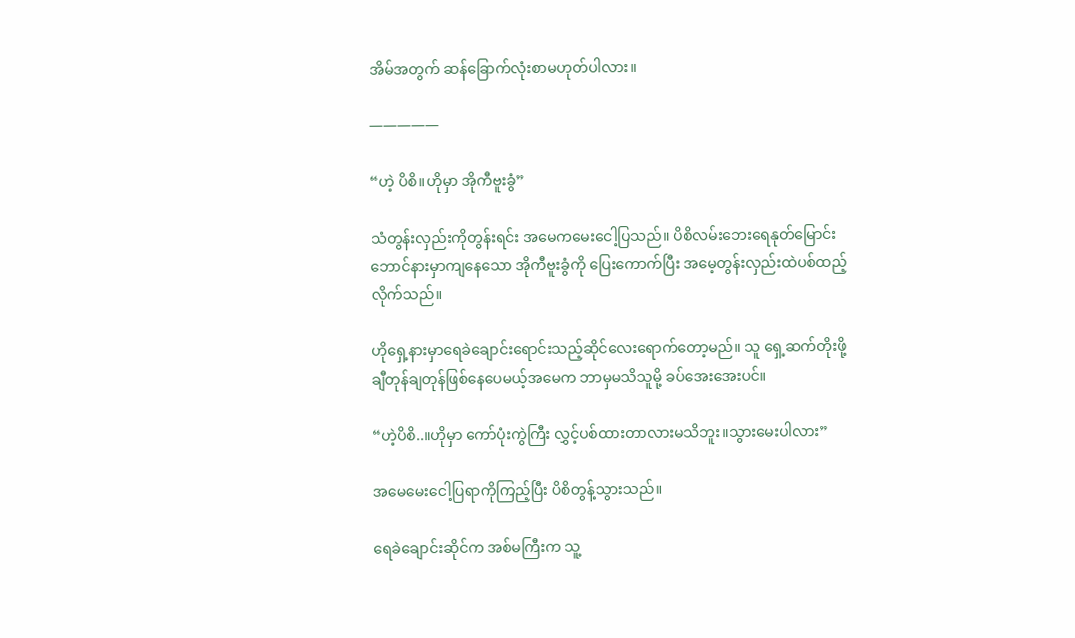အိမ်အတွက် ဆန်ခြောက်လုံးစာမဟုတ်ပါလား။

—————

“ဟဲ့ ပိစိ။ဟိုမှာ အိုကီဗူးခွံ”

သံတွန်းလှည်းကိုတွန်းရင်း အမေကမေးငေါ့ပြသည်။ ပိစိလမ်းဘေးရေနုတ်မြောင်းဘောင်နားမှာကျနေသော အိုကီဗူးခွံကို ပြေးကောက်ပြီး အမေ့တွန်းလှည်းထဲပစ်ထည့်လိုက်သည်။

ဟိုရှေ့နားမှာရေခဲချောင်းရောင်းသည့်ဆိုင်လေးရောက်တော့မည်။ သူ ရှေ့ဆက်တိုးဖို့ချီတုန်ချတုန်ဖြစ်နေပေမယ့်အမေက ဘာမှမသိသူမို့ ခပ်အေးအေးပင်။

“ဟဲ့ပိစိ..။ဟိုမှာ ကော်ပုံးကွဲကြီး လွှင့်ပစ်ထားတာလားမသိဘူး။သွားမေးပါလား”

အမေမေးငေါ့ပြရာကိုကြည့်ပြီး ပိစိတွန့်သွားသည်။

ရေခဲချောင်းဆိုင်က အစ်မကြီးက သူ့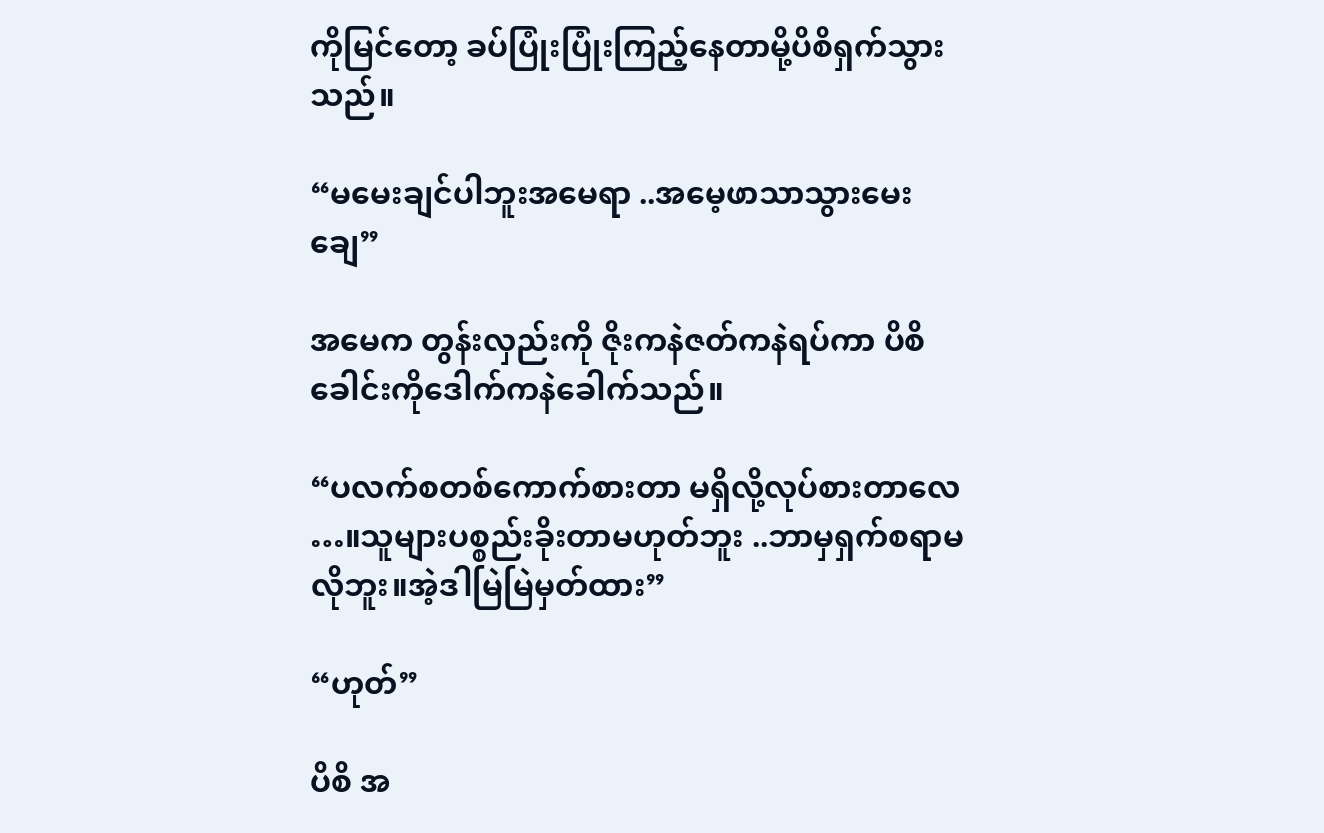ကိုမြင်တော့ ခပ်ပြုံးပြုံးကြည့်နေတာမို့ပိစိရှက်သွားသည်။

“မမေးချင်ပါဘူးအမေရာ ..အမေ့ဖာသာသွားမေးချေ”

အမေက တွန်းလှည်းကို ဇိုးကနဲဇတ်ကနဲရပ်ကာ ပိစိခေါင်းကိုဒေါက်ကနဲခေါက်သည်။

“ပလက်စတစ်ကောက်စားတာ မရှိလို့လုပ်စားတာလေ …။သူများပစ္စည်းခိုးတာမဟုတ်ဘူး ..ဘာမှရှက်စရာမလိုဘူး။အဲ့ဒါမြဲမြဲမှတ်ထား”

“ဟုတ်”

ပိစိ အ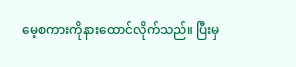မေ့စကားကိုနားထောင်လိုက်သည်။ ပြီးမှ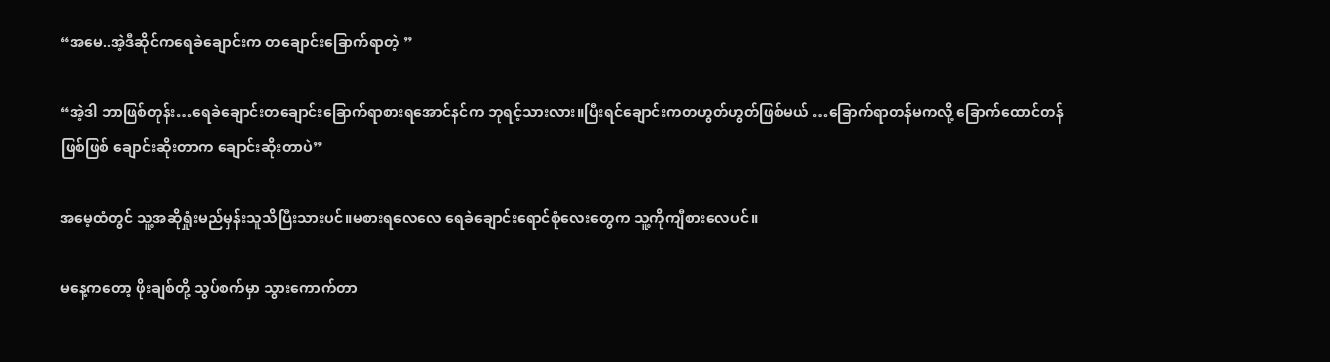“အမေ..အဲ့ဒီဆိုင်ကရေခဲချောင်းက တချောင်းခြောက်ရာတဲ့ ”

“အဲ့ဒါ ဘာဖြစ်တုန်း…ရေခဲချောင်းတချောင်းခြောက်ရာစားရအောင်နင်က ဘုရင့်သားလား။ပြီးရင်ချောင်းကတဟွတ်ဟွတ်ဖြစ်မယ် …ခြောက်ရာတန်မကလို့ ခြောက်ထောင်တန်ဖြစ်ဖြစ် ချောင်းဆိုးတာက ချောင်းဆိုးတာပဲ”

အမေ့ထံတွင် သူ့အဆိုရှုံးမည်မှန်းသူသိပြီးသားပင်။မစားရလေလေ ရေခဲချောင်းရောင်စုံလေးတွေက သူ့ကိုကျီစားလေပင်။

မနေ့ကတော့ ဖိုးချစ်တို့ သွပ်စက်မှာ သွားကောက်တာ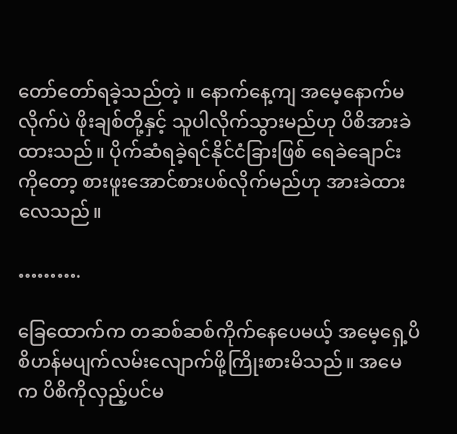တော်တော်ရခဲ့သည်တဲ့ ။ နောက်နေ့ကျ အမေ့နောက်မလိုက်ပဲ ဖိုးချစ်တို့နှင့် သူပါလိုက်သွားမည်ဟု ပိစိအားခဲထားသည်။ ပိုက်ဆံရခဲ့ရင်နိုင်ငံခြားဖြစ် ရေခဲချောင်းကိုတော့ စားဖူးအောင်စားပစ်လိုက်မည်ဟု အားခဲထားလေသည်။

……….

ခြေထောက်က တဆစ်ဆစ်ကိုက်နေပေမယ့် အမေ့ရှေ့ပိစိဟန်မပျက်လမ်းလျောက်ဖို့ကြိုးစားမိသည်။ အမေက ပိစိကိုလှည့်ပင်မ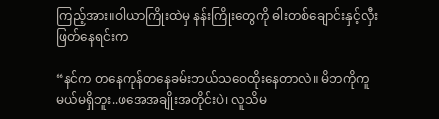ကြည့်အား။ဝါယာကြိုးထဲမှ နန်းကြိုးတွေကို ဓါးတစ်ချောင်းနှင့်လှီးဖြတ်နေရင်းက

“နင်က တနေကုန်တနေခမ်းဘယ်သဝေထိုးနေတာလဲ။ မိဘကိုကူမယ်မရှိဘူး..ဖအေအချိုးအတိုင်းပဲ၊ လူသိမ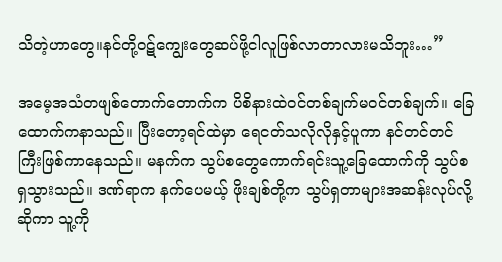သိတဲ့ဟာတွေ။နင်တို့ဝဋ်ကျွေးတွေဆပ်ဖို့ငါလူဖြစ်လာတာလားမသိဘူး…”

အမေ့အသံတဖျစ်တောက်တောက်က ပိစိနားထဲဝင်တစ်ချက်မဝင်တစ်ချက်။ ခြေထောက်ကနာသည်။ ပြီးတော့ရင်ထဲမှာ ရေငတ်သလိုလိုနှင့်ပူကာ နင်တင်တင်ကြီးဖြစ်ကာနေသည်။ မနက်က သွပ်စတွေကောက်ရင်းသူ့ခြေထောက်ကို သွပ်စရှသွားသည်။ ဒဏ်ရာက နက်ပေမယ့် ဖိုးချစ်တို့က သွပ်ရှတာများအဆန်းလုပ်လို့ဆိုကာ သူ့ကို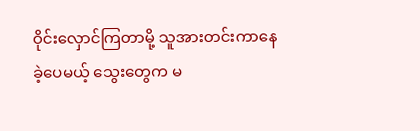ဝိုင်းလှောင်ကြတာမို့ သူအားတင်းကာနေခဲ့ပေမယ့် သွေးတွေက မ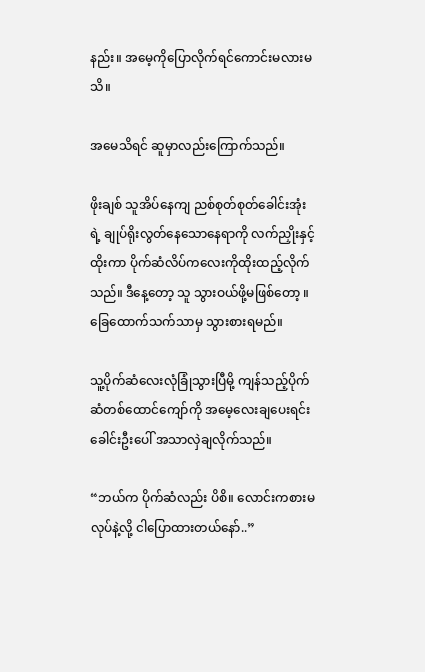နည်း။ အမေ့ကိုပြောလိုက်ရင်ကောင်းမလားမသိ။

အမေသိရင် ဆူမှာလည်းကြောက်သည်။

ဖိုးချစ် သူအိပ်နေကျ ညစ်စုတ်စုတ်ခေါင်းအုံးရဲ့ ချုပ်ရိုးလွတ်နေသောနေရာကို လက်ညှိုးနှင့်ထိုးကာ ပိုက်ဆံလိပ်ကလေးကိုထိုးထည့်လိုက်သည်။ ဒီနေ့တော့ သူ သွားဝယ်ဖို့မဖြစ်တော့ ။ခြေထောက်သက်သာမှ သွားစားရမည်။

သူ့ပိုက်ဆံလေးလုံခြုံသွားပြီမို့ ကျန်သည့်ပိုက်ဆံတစ်ထောင်ကျော်ကို အမေ့လေးချပေးရင်း ခေါင်းဦးပေါ် အသာလှဲချလိုက်သည်။

“ဘယ်က ပိုက်ဆံလည်း ပိစိ။ လောင်းကစားမလုပ်နဲ့လို့ ငါပြောထားတယ်နော်..”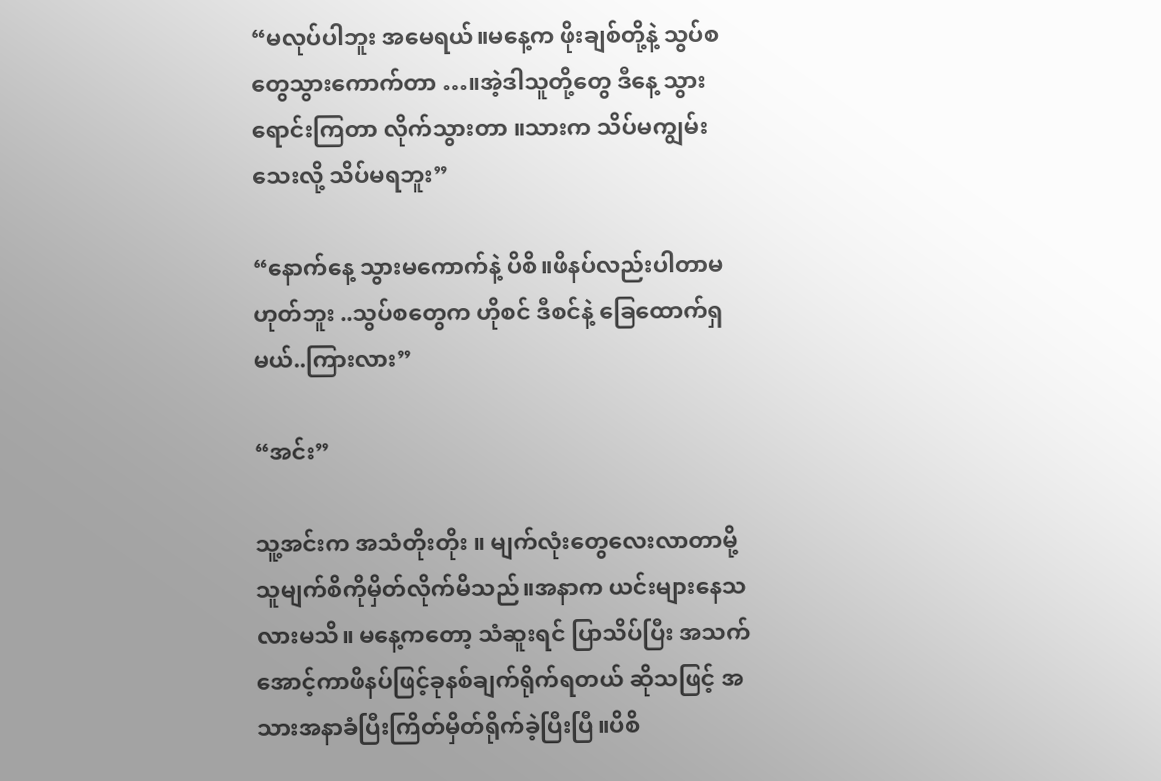“မလုပ်ပါဘူး အမေရယ်။မနေ့က ဖိုးချစ်တို့နဲ့ သွပ်စတွေသွားကောက်တာ …။အဲ့ဒါသူတို့တွေ ဒီနေ့ သွားရောင်းကြတာ လိုက်သွားတာ ။သားက သိပ်မကျွမ်းသေးလို့ သိပ်မရဘူး”

“နောက်နေ့ သွားမကောက်နဲ့ ပိစိ။ဖိနပ်လည်းပါတာမဟုတ်ဘူး ..သွပ်စတွေက ဟိုစင် ဒီစင်နဲ့ ခြေထောက်ရှမယ်..ကြားလား”

“အင်း”

သူ့အင်းက အသံတိုးတိုး ။ မျက်လုံးတွေလေးလာတာမို့ သူမျက်စိကိုမှိတ်လိုက်မိသည်။အနာက ယင်းများနေသလားမသိ။ မနေ့ကတော့ သံဆူးရင် ပြာသိပ်ပြီး အသက်အောင့်ကာဖိနပ်ဖြင့်ခုနစ်ချက်ရိုက်ရတယ် ဆိုသဖြင့် အသားအနာခံပြီးကြိတ်မှိတ်ရိုက်ခဲ့ပြီးပြီ။ပိစိ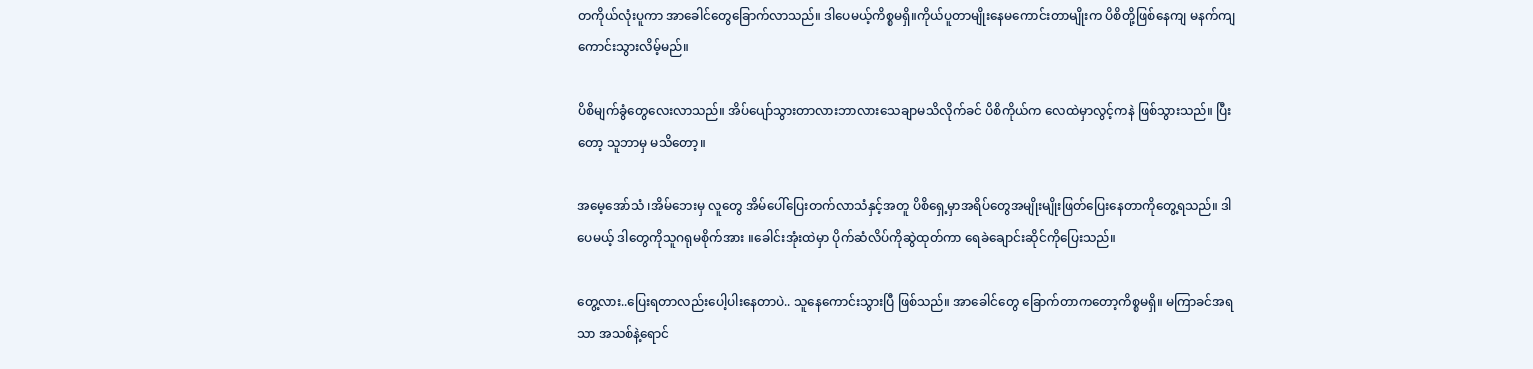တကိုယ်လုံးပူကာ အာခေါင်တွေခြောက်လာသည်။ ဒါပေမယ့်ကိစ္စမရှိ။ကိုယ်ပူတာမျိုးနေမကောင်းတာမျိုးက ပိစိတို့ဖြစ်နေကျ မနက်ကျကောင်းသွားလိမ့်မည်။

ပိစိမျက်ခွံတွေလေးလာသည်။ အိပ်ပျော်သွားတာလားဘာလားသေချာမသိလိုက်ခင် ပိစိကိုယ်က လေထဲမှာလွင့်ကနဲ ဖြစ်သွားသည်။ ပြီးတော့ သူဘာမှ မသိတော့။

အမေ့အော်သံ ၊အိမ်ဘေးမှ လူတွေ အိမ်ပေါ်ပြေးတက်လာသံနှင့်အတူ ပိစိရှေ့မှာအရိပ်တွေအမျိုးမျိုးဖြတ်ပြေးနေတာကိုတွေ့ရသည်။ ဒါပေမယ့် ဒါတွေကိုသူဂရုမစိုက်အား ။ခေါင်းအုံးထဲမှာ ပိုက်ဆံလိပ်ကိုဆွဲထုတ်ကာ ရေခဲချောင်းဆိုင်ကိုပြေးသည်။

တွေ့လား..ပြေးရတာလည်းပေါ့ပါးနေတာပဲ.. သူနေကောင်းသွားပြီ ဖြစ်သည်။ အာခေါင်တွေ ခြောက်တာကတော့ကိစ္စမရှိ။ မကြာခင်အရသာ အသစ်နဲ့ရောင်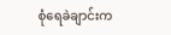စုံရေခဲချာင်းက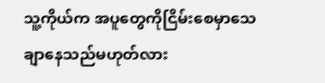သူ့ကိုယ်က အပူတွေကိုငြိမ်းစေမှာသေချာနေသည်မဟုတ်လား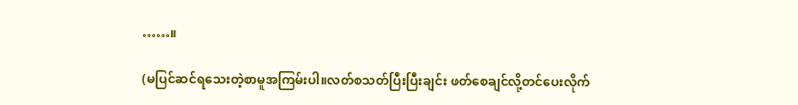……။

(မပြင်ဆင်ရသေးတဲ့စာမူအကြမ်းပါ။လတ်စသတ်ပြီးပြီးချင်း ဖတ်စေချင်လို့တင်ပေးလိုက်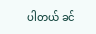ပါတယ် ခင်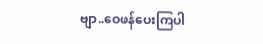ဗျာ..ဝေဖန်ပေးကြပါ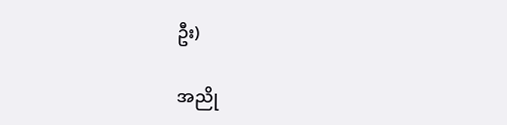ဦး)

အညို